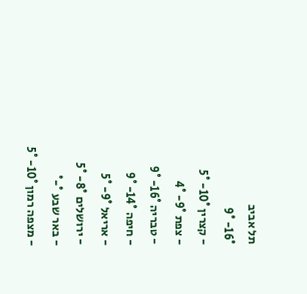תל אביב
16°- 9°
- קצרין 10°- 5°
- צפת 9°- 4°
- טבריה 16°- 9°
- חיפה 14°- 9°
- אריאל 9°- 5°
- ירושלים 8°- 5°
- באר שבע °-°
- מצפה רמון 10°- 5°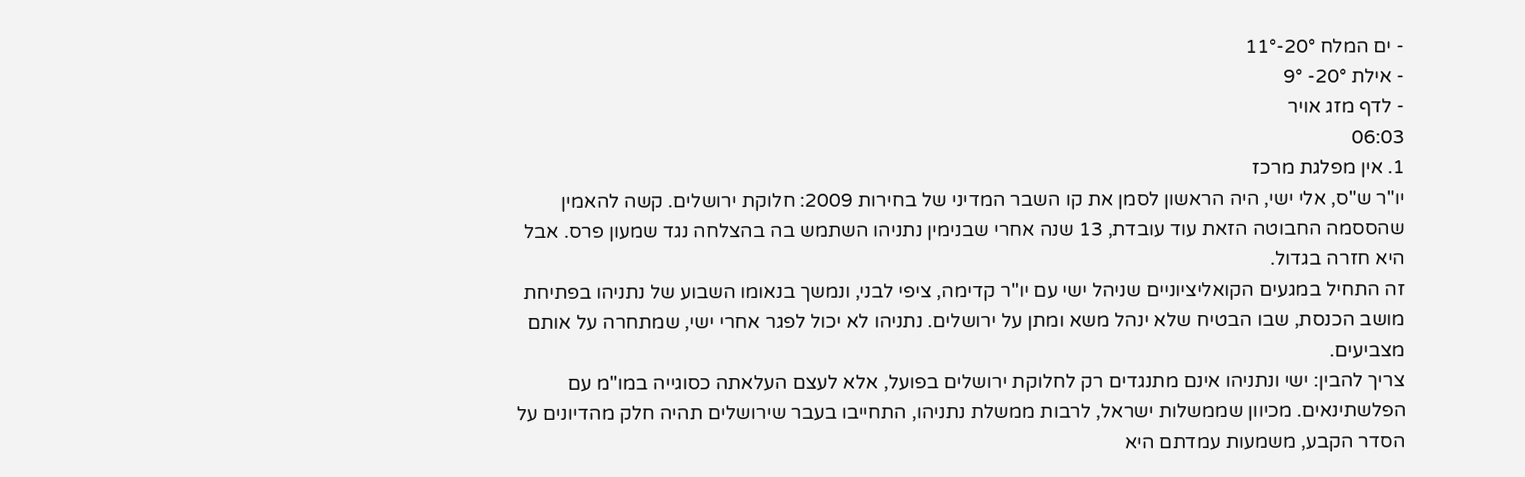- ים המלח 20°-11°
- אילת 20°- 9°
- לדף מזג אויר
06:03
1. אין מפלגת מרכז
יו"ר ש"ס, אלי ישי, היה הראשון לסמן את קו השבר המדיני של בחירות 2009: חלוקת ירושלים. קשה להאמין שהססמה החבוטה הזאת עוד עובדת, 13 שנה אחרי שבנימין נתניהו השתמש בה בהצלחה נגד שמעון פרס. אבל היא חזרה בגדול.
זה התחיל במגעים הקואליציוניים שניהל ישי עם יו"ר קדימה, ציפי לבני, ונמשך בנאומו השבוע של נתניהו בפתיחת מושב הכנסת, שבו הבטיח שלא ינהל משא ומתן על ירושלים. נתניהו לא יכול לפגר אחרי ישי, שמתחרה על אותם מצביעים.
צריך להבין: ישי ונתניהו אינם מתנגדים רק לחלוקת ירושלים בפועל, אלא לעצם העלאתה כסוגייה במו"מ עם הפלשתינאים. מכיוון שממשלות ישראל, לרבות ממשלת נתניהו, התחייבו בעבר שירושלים תהיה חלק מהדיונים על הסדר הקבע, משמעות עמדתם היא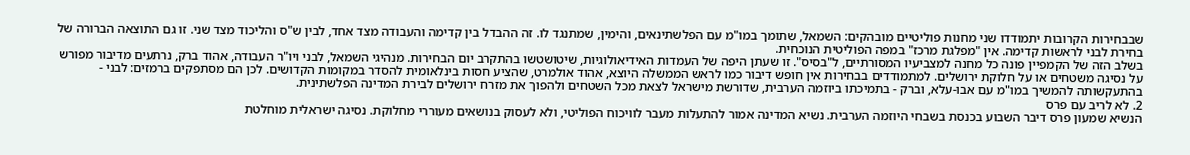שבבחירות הקרובות יתמודדו שני מחנות פוליטיים מובהקים: השמאל, שתומך במו"מ עם הפלשתינאים, והימין, שמתנגד לו. זה ההבדל בין קדימה והעבודה מצד אחד, לבין ש"ס והליכוד מצד שני. זו גם התוצאה הברורה של בחירת לבני לראשות קדימה. אין "מפלגת מרכז" במפה הפוליטית הנוכחית.
בשלב הזה של הקמפיין פונה כל מחנה למצביעיו המסורתיים, ל"בסיס". זו שעתן היפה של העמדות האידיאולוגיות, שיטושטשו בהתקרב יום הבחירות. מנהיגי השמאל, לבני ויו"ר העבודה, אהוד ברק, נרתעים מדיבור מפורש על נסיגה משטחים או על חלוקת ירושלים. למתמודדים בבחירות אין חופש דיבור כמו לראש הממשלה היוצא, אהוד אולמרט, שהציע חסות בינלאומית להסדר במקומות הקדושים. לכן הם מסתפקים ברמזים: לבני - בהתעקשותה להמשיך במו"מ עם אבו-עלא, וברק - בתמיכתו ביוזמה הערבית, שדורשת מישראל לצאת מכל השטחים ולהפוך את מזרח ירושלים לבירת המדינה הפלשתינית.
2. לא לריב עם פרס
הנשיא שמעון פרס דיבר השבוע בכנסת בשבחי היוזמה הערבית. נשיא המדינה אמור להתעלות מעבר לוויכוח הפוליטי, ולא לעסוק בנושאים מעוררי מחלוקת. נסיגה ישראלית מוחלטת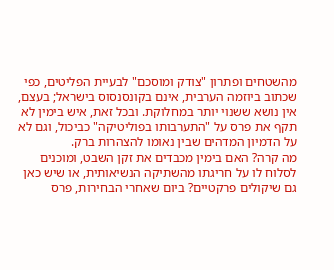מהשטחים ופתרון "צודק ומוסכם" לבעיית הפליטים, כפי שכתוב ביוזמה הערבית, אינם בקונסנסוס בישראל; בעצם, אין נושא ששנוי יותר במחלוקת. ובכל זאת, איש בימין לא תקף את פרס על "התערבותו בפוליטיקה" כביכול, וגם לא על הדמיון המדהים שבין נאומו להצהרות ברק.
מה קרה? האם בימין מכבדים את זקן השבט, ומוכנים לסלוח לו על חריגתו מהשתיקה הנשיאותית, או שיש כאן גם שיקולים פרקטיים? ביום שאחרי הבחירות, פרס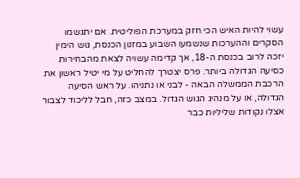עשוי להיות האיש הכי חזק במערכת הפוליטית. אם יתגשמו הסקרים וההערכות שנשמעו השבוע במזנון הכנסת, גוש הימין יזכה לרוב בכנסת ה-18, אך קדימה עשויה לצאת מהבחירות כסיעה הגדולה ביותר. פרס יצטרך להחליט על מי יטיל ראשון את הרכבת הממשלה הבאה - לבני או נתניהו. על ראש הסיעה הגדולה, או על מנהיג הגוש הגדול. במצב כזה, חבל לליכוד לצבור אצלו נקודות שליליות כבר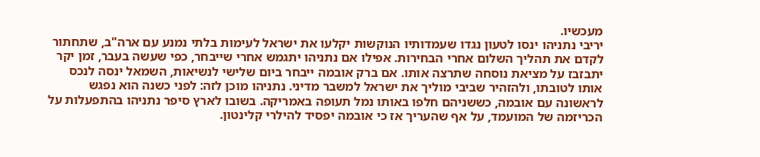מעכשיו.
יריבי נתניהו ינסו לטעון נגדו שעמדותיו הנוקשות יקלעו את ישראל לעימות בלתי נמנע עם ארה"ב, שתחתור לקדם את תהליך השלום אחרי הבחירות. אפילו אם נתניהו יתגמש אחרי שייבחר, כפי שעשה בעבר, זמן יקר יתבזבז על מציאת נוסחה שתרצה אותו. אם ברק אובמה ייבחר ביום שלישי לנשיאות, השמאל ינסה לנכס אותו לטובתו, ולהזהיר שביבי מוליך את ישראל למשבר מדיני. נתניהו מוכן לזה: לפני כשנה הוא נפגש לראשונה עם אובמה, כששניהם חלפו באותו נמל תעופה באמריקה. בשובו לארץ סיפר נתניהו בהתפעלות על הכריזמה של המועמד, על אף שהעריך אז כי אובמה יפסיד להילרי קלינטון.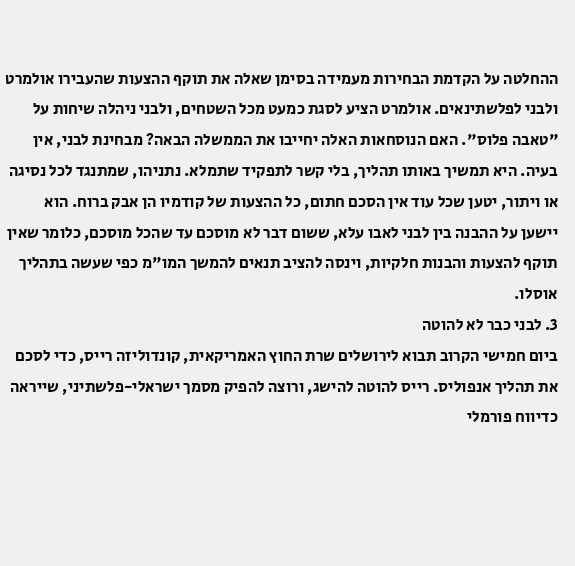ההחלטה על הקדמת הבחירות מעמידה בסימן שאלה את תוקף ההצעות שהעבירו אולמרט ולבני לפלשתינאים. אולמרט הציע לסגת כמעט מכל השטחים, ולבני ניהלה שיחות על "טאבה פלוס". האם הנוסחאות האלה יחייבו את הממשלה הבאה? מבחינת לבני, אין בעיה. היא תמשיך באותו תהליך, בלי קשר לתפקיד שתמלא. נתניהו, שמתנגד לכל נסיגה או ויתור, יטען שכל עוד אין הסכם חתום, כל ההצעות של קודמיו הן אבק ברוח. הוא יישען על ההבנה בין לבני לאבו עלא, ששום דבר לא מוסכם עד שהכל מוסכם, כלומר שאין תוקף להצעות והבנות חלקיות, וינסה להציב תנאים להמשך המו"מ כפי שעשה בתהליך אוסלו.
3. לבני כבר לא להוטה
ביום חמישי הקרוב תבוא לירושלים שרת החוץ האמריקאית, קונדוליזה רייס, כדי לסכם את תהליך אנפוליס. רייס להוטה להישג, ורוצה להפיק מסמך ישראלי-פלשתיני, שייראה כדיווח פורמלי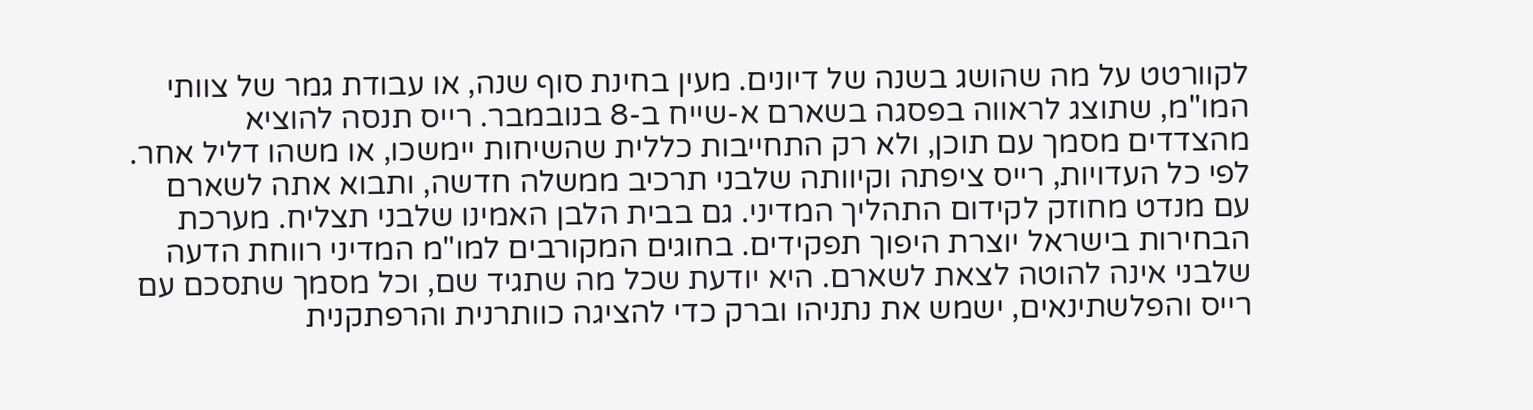לקוורטט על מה שהושג בשנה של דיונים. מעין בחינת סוף שנה, או עבודת גמר של צוותי המו"מ, שתוצג לראווה בפסגה בשארם א-שייח ב-8 בנובמבר. רייס תנסה להוציא מהצדדים מסמך עם תוכן, ולא רק התחייבות כללית שהשיחות יימשכו, או משהו דליל אחר.
לפי כל העדויות, רייס ציפתה וקיוותה שלבני תרכיב ממשלה חדשה, ותבוא אתה לשארם עם מנדט מחוזק לקידום התהליך המדיני. גם בבית הלבן האמינו שלבני תצליח. מערכת הבחירות בישראל יוצרת היפוך תפקידים. בחוגים המקורבים למו"מ המדיני רווחת הדעה שלבני אינה להוטה לצאת לשארם. היא יודעת שכל מה שתגיד שם, וכל מסמך שתסכם עם רייס והפלשתינאים, ישמש את נתניהו וברק כדי להציגה כוותרנית והרפתקנית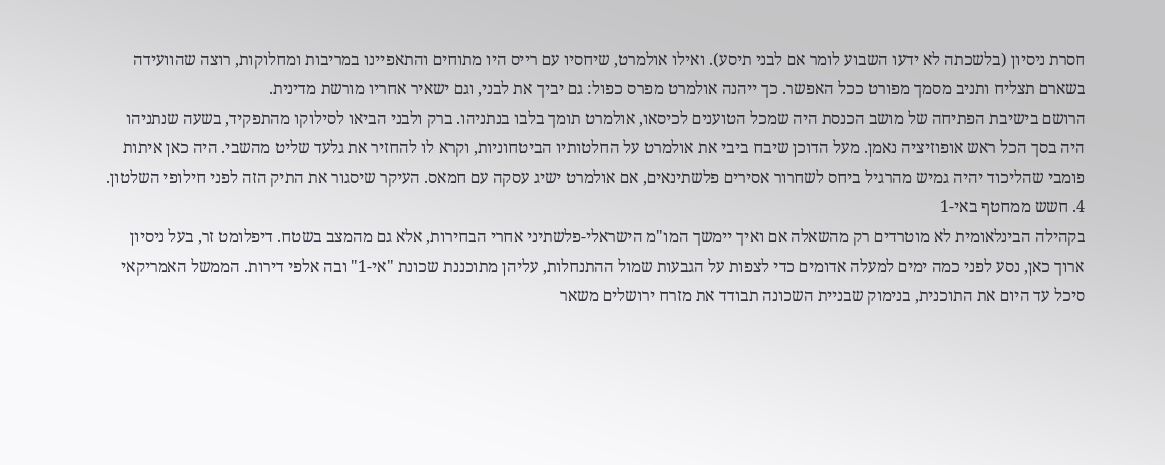חסרת ניסיון (בלשכתה לא ידעו השבוע לומר אם לבני תיסע). ואילו אולמרט, שיחסיו עם רייס היו מתוחים והתאפיינו במריבות ומחלוקות, רוצה שהוועידה בשארם תצליח ותניב מסמך מפורט ככל האפשר. כך ייהנה אולמרט מפרס כפול: גם יביך את לבני, וגם ישאיר אחריו מורשת מדינית.
הרושם בישיבת הפתיחה של מושב הכנסת היה שמכל הטוענים לכיסאו, אולמרט תומך בלבו בנתניהו. ברק ולבני הביאו לסילוקו מהתפקיד, בשעה שנתניהו היה בסך הכל ראש אופוזיציה נאמן. מעל הדוכן שיבח ביבי את אולמרט על החלטותיו הביטחוניות, וקרא לו להחזיר את גלעד שליט מהשבי. היה כאן איתות פומבי שהליכוד יהיה גמיש מהרגיל ביחס לשחרור אסירים פלשתינאים, אם אולמרט ישיג עסקה עם חמאס. העיקר שיסגור את התיק הזה לפני חילופי השלטון.
4. חשש ממחטף באי-1
בקהילה הבינלאומית לא מוטרדים רק מהשאלה אם ואיך יימשך המו"מ הישראלי-פלשתיני אחרי הבחירות, אלא גם מהמצב בשטח. דיפלומט זר, בעל ניסיון ארוך כאן, נסע לפני כמה ימים למעלה אדומים כדי לצפות על הגבעות שמול ההתנחלות, עליהן מתוכננת שכונת "אי-1" ובה אלפי דירות. הממשל האמריקאי סיכל עד היום את התוכנית, בנימוק שבניית השכונה תבודד את מזרח ירושלים משאר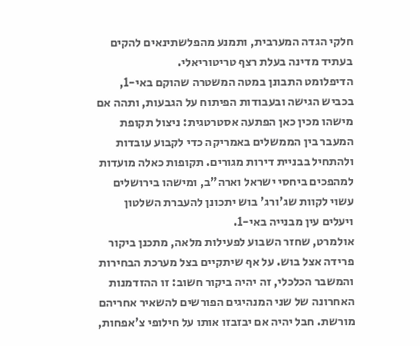חלקי הגדה המערבית, ותמנע מהפלשתינאים להקים בעתיד מדינה בעלת רצף טריטוריאלי.
הדיפלומט התבונן במטה המשטרה שהוקם באי-1, בכביש הגישה ובעבודות הפיתוח על הגבעות, ותהה אם מישהו מכין כאן הפתעה אסטרטגית: ניצול תקופת המעבר בין הממשלים באמריקה כדי לקבוע עובדות ולהתחיל בבניית דירות מגורים. תקופות כאלה מועדות למהפכים ביחסי ישראל וארה"ב, ומישהו בירושלים עשוי לקוות שג'ורג' בוש יתכונן להעברת השלטון ויעלים עין מבנייה באי-1.
אולמרט, שחזר השבוע לפעילות מלאה, מתכנן ביקור פרידה אצל בוש. על אף שיתקיים בצל מערכת הבחירות והמשבר הכלכלי, זה יהיה ביקור חשוב: זו ההזדמנות האחרונה של שני המנהיגים הפורשים להשאיר אחריהם מורשת. חבל יהיה אם יבזבזו אותו על חילופי צ'אפחות,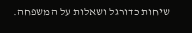שיחות כדורגל ושאלות על המשפחה.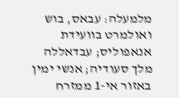מלמעלה: עבאס, בוש ואולמרט בוועידת אנאפוליס; עבדאללה מלך סעודיה; אנשי ימין באזור אי-1 ממזרח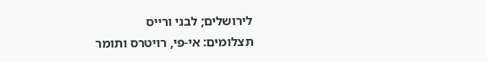לירושלים; לבני ורייס
תצלומים: אי-פי, רויטרס ותומר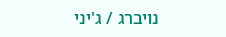נויברג / ג'יני